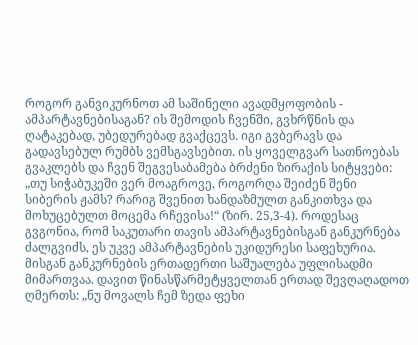როგორ განვიკურნოთ ამ საშინელი ავადმყოფობის - ამპარტავნებისაგან? ის შემოდის ჩვენში, გვხრწნის და ღატაკებად, უბედურებად გვაქცევს. იგი გვბერავს და გადავსებულ რუმბს ვემსგავსებით. ის ყოველგვარ სათნოებას გვაკლებს და ჩვენ შეგვესაბამება ბრძენი ზირაქის სიტყვები: „თუ სიჭაბუკეში ვერ მოაგროვე, როგორღა შეიძენ შენი სიბერის ჟამს? რარიგ შვენით ხანდაზმულთ განკითხვა და მოხუცებულთ მოცემა რჩევისა!“ (ზირ. 25,3-4). როდესაც გვგონია, რომ საკუთარი თავის ამპარტავნებისგან განკურნება ძალგვიძს, ეს უკვე ამპარტავნების უკიდურესი საფეხურია. მისგან განკურნების ერთადერთი საშუალება უფლისადმი მიმართვაა. დავით წინასწარმეტყველთან ერთად შევღაღადოთ ღმერთს: „ნუ მოვალს ჩემ ზედა ფეხი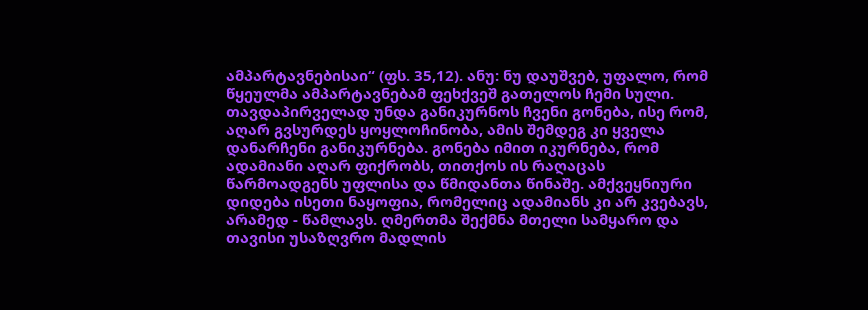ამპარტავნებისაი“ (ფს. 35,12). ანუ: ნუ დაუშვებ, უფალო, რომ წყეულმა ამპარტავნებამ ფეხქვეშ გათელოს ჩემი სული.
თავდაპირველად უნდა განიკურნოს ჩვენი გონება, ისე რომ, აღარ გვსურდეს ყოყლოჩინობა, ამის შემდეგ კი ყველა დანარჩენი განიკურნება. გონება იმით იკურნება, რომ ადამიანი აღარ ფიქრობს, თითქოს ის რაღაცას წარმოადგენს უფლისა და წმიდანთა წინაშე. ამქვეყნიური დიდება ისეთი ნაყოფია, რომელიც ადამიანს კი არ კვებავს, არამედ - წამლავს. ღმერთმა შექმნა მთელი სამყარო და თავისი უსაზღვრო მადლის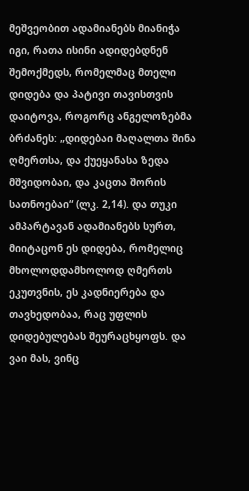მეშვეობით ადამიანებს მიანიჭა იგი, რათა ისინი ადიდებდნენ შემოქმედს, რომელმაც მთელი დიდება და პატივი თავისთვის დაიტოვა, როგორც ანგელოზებმა ბრძანეს: „დიდებაი მაღალთა შინა ღმერთსა, და ქუეყანასა ზედა მშვიდობაი, და კაცთა შორის სათნოებაი“ (ლკ. 2,14). და თუკი ამპარტავან ადამიანებს სურთ, მიიტაცონ ეს დიდება, რომელიც მხოლოდდამხოლოდ ღმერთს ეკუთვნის, ეს კადნიერება და თავხედობაა, რაც უფლის დიდებულებას შეურაცხყოფს. და ვაი მას, ვინც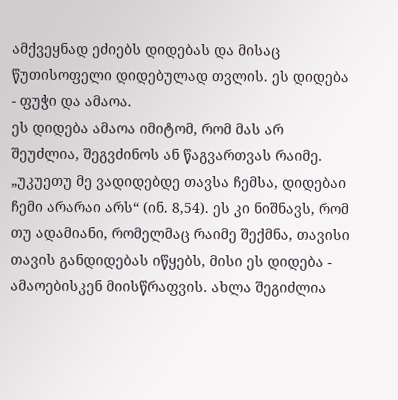ამქვეყნად ეძიებს დიდებას და მისაც წუთისოფელი დიდებულად თვლის. ეს დიდება - ფუჭი და ამაოა.
ეს დიდება ამაოა იმიტომ, რომ მას არ შეუძლია, შეგვძინოს ან წაგვართვას რაიმე. „უკუეთუ მე ვადიდებდე თავსა ჩემსა, დიდებაი ჩემი არარაი არს“ (ინ. 8,54). ეს კი ნიშნავს, რომ თუ ადამიანი, რომელმაც რაიმე შექმნა, თავისი თავის განდიდებას იწყებს, მისი ეს დიდება - ამაოებისკენ მიისწრაფვის. ახლა შეგიძლია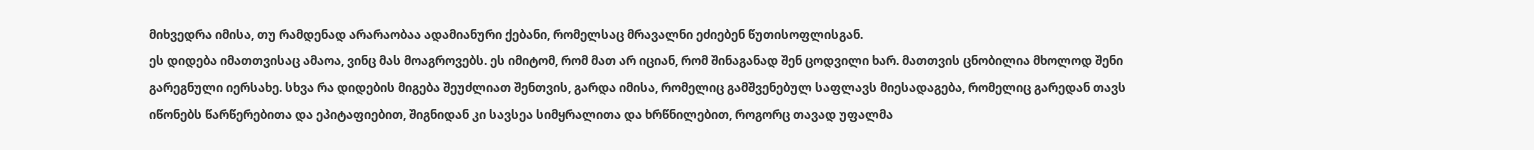მიხვედრა იმისა, თუ რამდენად არარაობაა ადამიანური ქებანი, რომელსაც მრავალნი ეძიებენ წუთისოფლისგან.
ეს დიდება იმათთვისაც ამაოა, ვინც მას მოაგროვებს. ეს იმიტომ, რომ მათ არ იციან, რომ შინაგანად შენ ცოდვილი ხარ. მათთვის ცნობილია მხოლოდ შენი გარეგნული იერსახე. სხვა რა დიდების მიგება შეუძლიათ შენთვის, გარდა იმისა, რომელიც გამშვენებულ საფლავს მიესადაგება, რომელიც გარედან თავს იწონებს წარწერებითა და ეპიტაფიებით, შიგნიდან კი სავსეა სიმყრალითა და ხრწნილებით, როგორც თავად უფალმა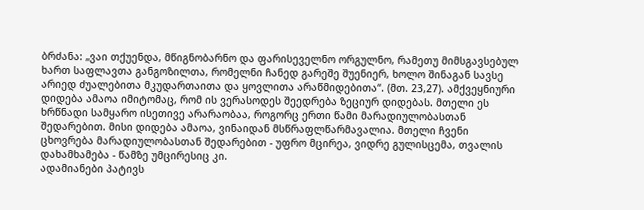ბრძანა: „ვაი თქუენდა, მწიგნობარნო და ფარისეველნო ორგულნო, რამეთუ მიმსგავსებულ ხართ საფლავთა განგოზილთა, რომელნი ჩანედ გარეშე შუენიერ, ხოლო შინაგან სავსე არიედ ძუალებითა მკუდართაითა და ყოვლითა არაწმიდებითა“. (მთ. 23,27). ამქვეყნიური დიდება ამაოა იმიტომაც, რომ ის ვერასოდეს შეედრება ზეციურ დიდებას. მთელი ეს ხრწნადი სამყარო ისეთივე არარაობაა, როგორც ერთი წამი მარადიულობასთან შედარებით. მისი დიდება ამაოა, ვინაიდან მსწრაფლწარმავალია. მთელი ჩვენი ცხოვრება მარადიულობასთან შედარებით - უფრო მცირეა, ვიდრე გულისცემა, თვალის დახამხამება - წამზე უმცირესიც კი.
ადამიანები პატივს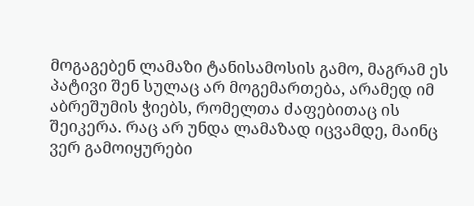მოგაგებენ ლამაზი ტანისამოსის გამო, მაგრამ ეს პატივი შენ სულაც არ მოგემართება, არამედ იმ აბრეშუმის ჭიებს, რომელთა ძაფებითაც ის შეიკერა. რაც არ უნდა ლამაზად იცვამდე, მაინც ვერ გამოიყურები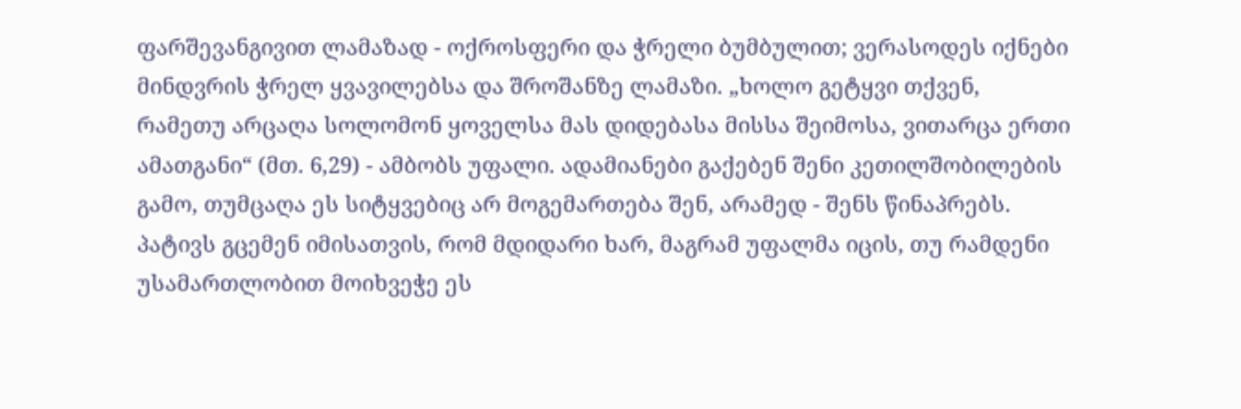ფარშევანგივით ლამაზად - ოქროსფერი და ჭრელი ბუმბულით; ვერასოდეს იქნები მინდვრის ჭრელ ყვავილებსა და შროშანზე ლამაზი. „ხოლო გეტყვი თქვენ, რამეთუ არცაღა სოლომონ ყოველსა მას დიდებასა მისსა შეიმოსა, ვითარცა ერთი ამათგანი“ (მთ. 6,29) - ამბობს უფალი. ადამიანები გაქებენ შენი კეთილშობილების გამო, თუმცაღა ეს სიტყვებიც არ მოგემართება შენ, არამედ - შენს წინაპრებს. პატივს გცემენ იმისათვის, რომ მდიდარი ხარ, მაგრამ უფალმა იცის, თუ რამდენი უსამართლობით მოიხვეჭე ეს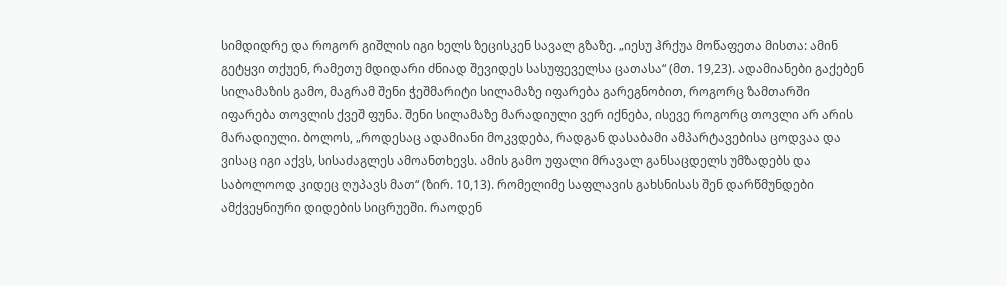სიმდიდრე და როგორ გიშლის იგი ხელს ზეცისკენ სავალ გზაზე. „იესუ ჰრქუა მოწაფეთა მისთა: ამინ გეტყვი თქუენ, რამეთუ მდიდარი ძნიად შევიდეს სასუფეველსა ცათასა“ (მთ. 19,23). ადამიანები გაქებენ სილამაზის გამო, მაგრამ შენი ჭეშმარიტი სილამაზე იფარება გარეგნობით, როგორც ზამთარში იფარება თოვლის ქვეშ ფუნა. შენი სილამაზე მარადიული ვერ იქნება, ისევე როგორც თოვლი არ არის მარადიული. ბოლოს, „როდესაც ადამიანი მოკვდება, რადგან დასაბამი ამპარტავებისა ცოდვაა და ვისაც იგი აქვს, სისაძაგლეს ამოანთხევს. ამის გამო უფალი მრავალ განსაცდელს უმზადებს და საბოლოოდ კიდეც ღუპავს მათ“ (ზირ. 10,13). რომელიმე საფლავის გახსნისას შენ დარწმუნდები ამქვეყნიური დიდების სიცრუეში. რაოდენ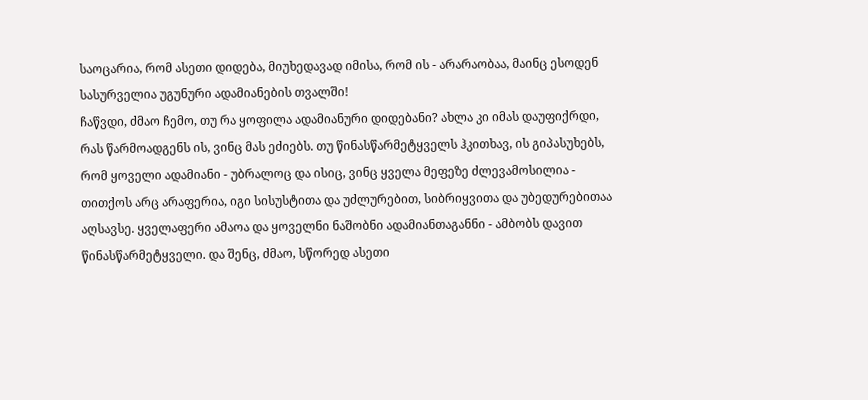საოცარია, რომ ასეთი დიდება, მიუხედავად იმისა, რომ ის - არარაობაა, მაინც ესოდენ სასურველია უგუნური ადამიანების თვალში!
ჩაწვდი, ძმაო ჩემო, თუ რა ყოფილა ადამიანური დიდებანი? ახლა კი იმას დაუფიქრდი, რას წარმოადგენს ის, ვინც მას ეძიებს. თუ წინასწარმეტყველს ჰკითხავ, ის გიპასუხებს, რომ ყოველი ადამიანი - უბრალოც და ისიც, ვინც ყველა მეფეზე ძლევამოსილია - თითქოს არც არაფერია, იგი სისუსტითა და უძლურებით, სიბრიყვითა და უბედურებითაა აღსავსე. ყველაფერი ამაოა და ყოველნი ნაშობნი ადამიანთაგანნი - ამბობს დავით წინასწარმეტყველი. და შენც, ძმაო, სწორედ ასეთი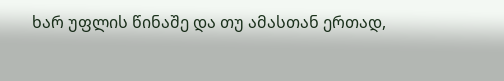ხარ უფლის წინაშე და თუ ამასთან ერთად,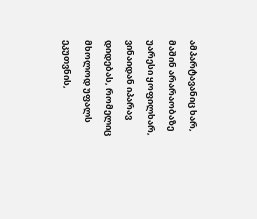ამპარტავანიც ხარ, მაშინ არარაობაზე უარესი ყოფილხარ, ვინაიდან იპარავ დიდებას, რომელიც მხოლოდ უფალს ეკუთვნის,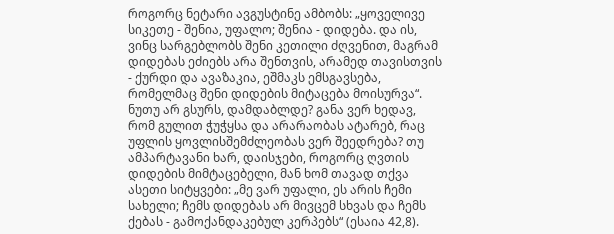როგორც ნეტარი ავგუსტინე ამბობს: „ყოველივე სიკეთე - შენია, უფალო; შენია - დიდება. და ის, ვინც სარგებლობს შენი კეთილი ძღვენით, მაგრამ დიდებას ეძიებს არა შენთვის, არამედ თავისთვის - ქურდი და ავაზაკია, ეშმაკს ემსგავსება, რომელმაც შენი დიდების მიტაცება მოისურვა“. ნუთუ არ გსურს, დამდაბლდე? განა ვერ ხედავ, რომ გულით ჭუჭყსა და არარაობას ატარებ, რაც უფლის ყოვლისშემძლეობას ვერ შეედრება? თუ ამპარტავანი ხარ, დაისჯები, როგორც ღვთის დიდების მიმტაცებელი, მან ხომ თავად თქვა ასეთი სიტყვები: „მე ვარ უფალი, ეს არის ჩემი სახელი; ჩემს დიდებას არ მივცემ სხვას და ჩემს ქებას - გამოქანდაკებულ კერპებს“ (ესაია 42,8).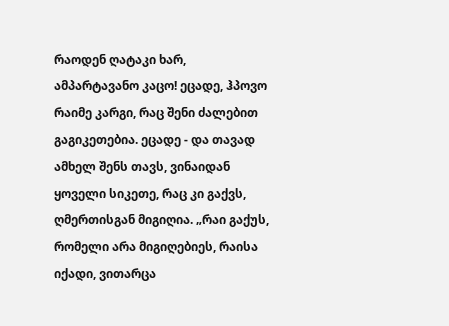რაოდენ ღატაკი ხარ, ამპარტავანო კაცო! ეცადე, ჰპოვო რაიმე კარგი, რაც შენი ძალებით გაგიკეთებია. ეცადე - და თავად ამხელ შენს თავს, ვინაიდან ყოველი სიკეთე, რაც კი გაქვს, ღმერთისგან მიგიღია. „რაი გაქუს, რომელი არა მიგიღებიეს, რაისა იქადი, ვითარცა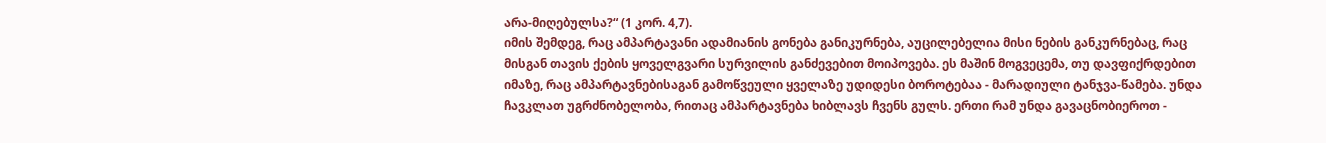არა-მიღებულსა?“ (1 კორ. 4,7).
იმის შემდეგ, რაც ამპარტავანი ადამიანის გონება განიკურნება, აუცილებელია მისი ნების განკურნებაც, რაც მისგან თავის ქების ყოველგვარი სურვილის განძევებით მოიპოვება. ეს მაშინ მოგვეცემა, თუ დავფიქრდებით იმაზე, რაც ამპარტავნებისაგან გამოწვეული ყველაზე უდიდესი ბოროტებაა - მარადიული ტანჯვა-წამება. უნდა ჩავკლათ უგრძნობელობა, რითაც ამპარტავნება ხიბლავს ჩვენს გულს. ერთი რამ უნდა გავაცნობიეროთ -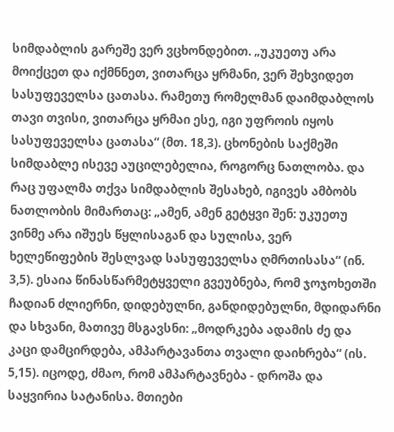სიმდაბლის გარეშე ვერ ვცხონდებით. „უკუეთუ არა მოიქცეთ და იქმნნეთ, ვითარცა ყრმანი, ვერ შეხვიდეთ სასუფეველსა ცათასა. რამეთუ რომელმან დაიმდაბლოს თავი თვისი, ვითარცა ყრმაი ესე, იგი უფროის იყოს სასუფეველსა ცათასა“ (მთ. 18,3). ცხონების საქმეში სიმდაბლე ისევე აუცილებელია, როგორც ნათლობა. და რაც უფალმა თქვა სიმდაბლის შესახებ, იგივეს ამბობს ნათლობის მიმართაც: „ამენ, ამენ გეტყვი შენ: უკუეთუ ვინმე არა იშუეს წყლისაგან და სულისა, ვერ ხელეწიფების შესლვად სასუფეველსა ღმრთისასა“ (ინ. 3,5). ესაია წინასწარმეტყველი გვეუბნება, რომ ჯოჯოხეთში ჩადიან ძლიერნი, დიდებულნი, განდიდებულნი, მდიდარნი და სხვანი, მათივე მსგავსნი: „მოდრკება ადამის ძე და კაცი დამცირდება, ამპარტავანთა თვალი დაიხრება“ (ის. 5,15). იცოდე, ძმაო, რომ ამპარტავნება - დროშა და საყვირია სატანისა. მთიები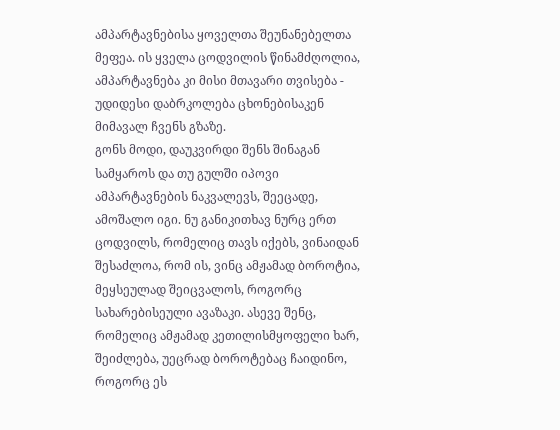ამპარტავნებისა ყოველთა შეუნანებელთა მეფეა. ის ყველა ცოდვილის წინამძღოლია, ამპარტავნება კი მისი მთავარი თვისება - უდიდესი დაბრკოლება ცხონებისაკენ მიმავალ ჩვენს გზაზე.
გონს მოდი, დაუკვირდი შენს შინაგან სამყაროს და თუ გულში იპოვი ამპარტავნების ნაკვალევს, შეეცადე, ამოშალო იგი. ნუ განიკითხავ ნურც ერთ ცოდვილს, რომელიც თავს იქებს, ვინაიდან შესაძლოა, რომ ის, ვინც ამჟამად ბოროტია, მეყსეულად შეიცვალოს, როგორც სახარებისეული ავაზაკი. ასევე შენც, რომელიც ამჟამად კეთილისმყოფელი ხარ, შეიძლება, უეცრად ბოროტებაც ჩაიდინო, როგორც ეს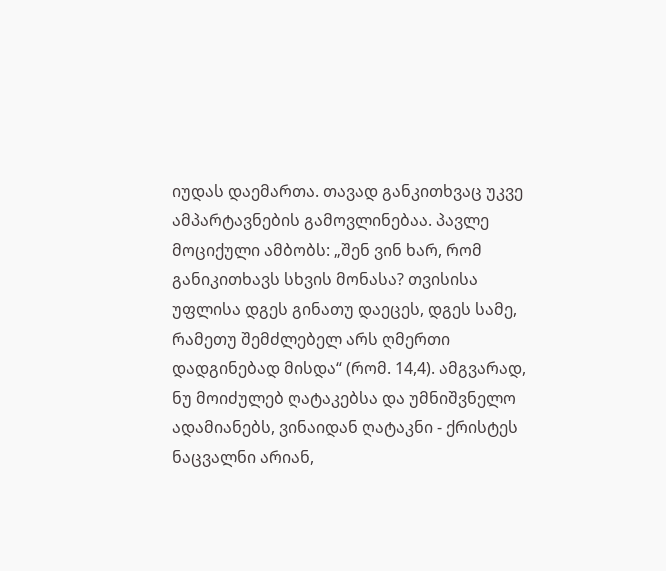იუდას დაემართა. თავად განკითხვაც უკვე ამპარტავნების გამოვლინებაა. პავლე მოციქული ამბობს: „შენ ვინ ხარ, რომ განიკითხავს სხვის მონასა? თვისისა უფლისა დგეს გინათუ დაეცეს, დგეს სამე, რამეთუ შემძლებელ არს ღმერთი დადგინებად მისდა“ (რომ. 14,4). ამგვარად, ნუ მოიძულებ ღატაკებსა და უმნიშვნელო ადამიანებს, ვინაიდან ღატაკნი - ქრისტეს ნაცვალნი არიან,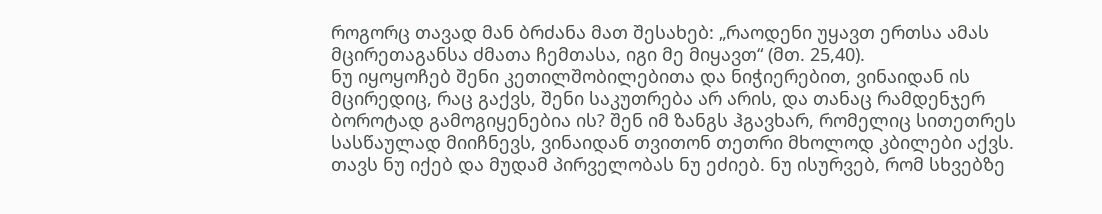როგორც თავად მან ბრძანა მათ შესახებ: „რაოდენი უყავთ ერთსა ამას მცირეთაგანსა ძმათა ჩემთასა, იგი მე მიყავთ“ (მთ. 25,40).
ნუ იყოყოჩებ შენი კეთილშობილებითა და ნიჭიერებით, ვინაიდან ის მცირედიც, რაც გაქვს, შენი საკუთრება არ არის, და თანაც რამდენჯერ ბოროტად გამოგიყენებია ის? შენ იმ ზანგს ჰგავხარ, რომელიც სითეთრეს სასწაულად მიიჩნევს, ვინაიდან თვითონ თეთრი მხოლოდ კბილები აქვს. თავს ნუ იქებ და მუდამ პირველობას ნუ ეძიებ. ნუ ისურვებ, რომ სხვებზე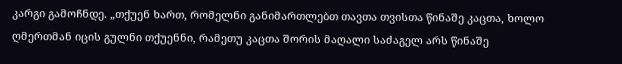კარგი გამოჩნდე. „თქუენ ხართ, რომელნი განიმართლებთ თავთა თვისთა წინაშე კაცთა, ხოლო ღმერთმან იცის გულნი თქუენნი, რამეთუ კაცთა შორის მაღალი საძაგელ არს წინაშე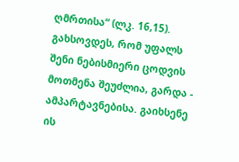ღმრთისა“ (ლკ. 16,15). გახსოვდეს, რომ უფალს შენი ნებისმიერი ცოდვის მოთმენა შეუძლია, გარდა - ამპარტავნებისა. გაიხსენე ის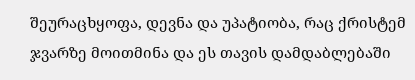შეურაცხყოფა, დევნა და უპატიობა, რაც ქრისტემ ჯვარზე მოითმინა და ეს თავის დამდაბლებაში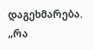დაგეხმარება.
„რა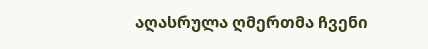აღასრულა ღმერთმა ჩვენი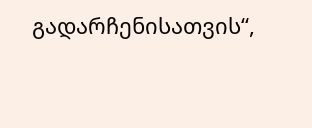გადარჩენისათვის“,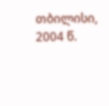თბილისი, 2004 წ.